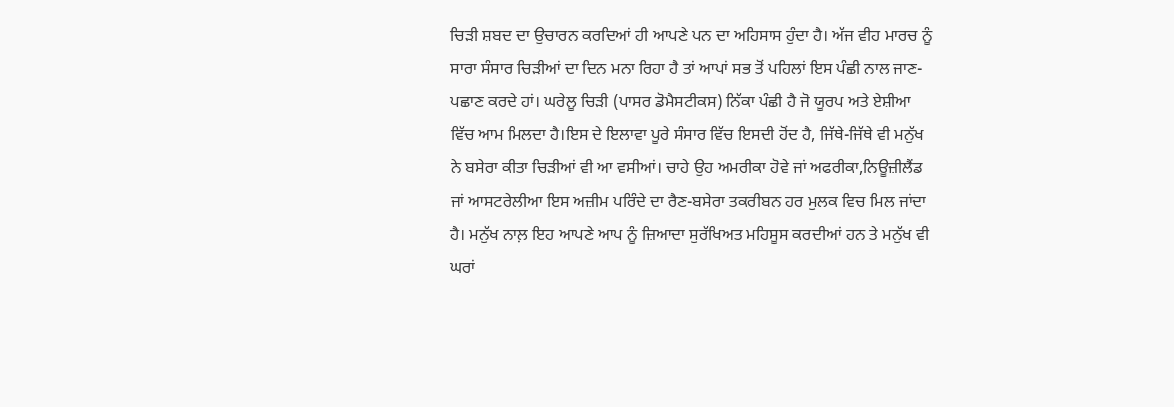ਚਿੜੀ ਸ਼ਬਦ ਦਾ ਉਚਾਰਨ ਕਰਦਿਆਂ ਹੀ ਆਪਣੇ ਪਨ ਦਾ ਅਹਿਸਾਸ ਹੁੰਦਾ ਹੈ। ਅੱਜ ਵੀਹ ਮਾਰਚ ਨੂੰ ਸਾਰਾ ਸੰਸਾਰ ਚਿੜੀਆਂ ਦਾ ਦਿਨ ਮਨਾ ਰਿਹਾ ਹੈ ਤਾਂ ਆਪਾਂ ਸਭ ਤੋਂ ਪਹਿਲਾਂ ਇਸ ਪੰਛੀ ਨਾਲ ਜਾਣ-ਪਛਾਣ ਕਰਦੇ ਹਾਂ। ਘਰੇਲੂ ਚਿੜੀ (ਪਾਸਰ ਡੋਮੈਸਟੀਕਸ) ਨਿੱਕਾ ਪੰਛੀ ਹੈ ਜੋ ਯੂਰਪ ਅਤੇ ਏਸ਼ੀਆ ਵਿੱਚ ਆਮ ਮਿਲਦਾ ਹੈ।ਇਸ ਦੇ ਇਲਾਵਾ ਪੂਰੇ ਸੰਸਾਰ ਵਿੱਚ ਇਸਦੀ ਹੋਂਦ ਹੈ, ਜਿੱਥੇ-ਜਿੱਥੇ ਵੀ ਮਨੁੱਖ ਨੇ ਬਸੇਰਾ ਕੀਤਾ ਚਿੜੀਆਂ ਵੀ ਆ ਵਸੀਆਂ। ਚਾਹੇ ਉਹ ਅਮਰੀਕਾ ਹੋਵੇ ਜਾਂ ਅਫਰੀਕਾ,ਨਿਊਜ਼ੀਲੈਂਡ ਜਾਂ ਆਸਟਰੇਲੀਆ ਇਸ ਅਜ਼ੀਮ ਪਰਿੰਦੇ ਦਾ ਰੈਣ-ਬਸੇਰਾ ਤਕਰੀਬਨ ਹਰ ਮੁਲਕ ਵਿਚ ਮਿਲ ਜਾਂਦਾ ਹੈ। ਮਨੁੱਖ ਨਾਲ਼ ਇਹ ਆਪਣੇ ਆਪ ਨੂੰ ਜ਼ਿਆਦਾ ਸੁਰੱਖਿਅਤ ਮਹਿਸੂਸ ਕਰਦੀਆਂ ਹਨ ਤੇ ਮਨੁੱਖ ਵੀ ਘਰਾਂ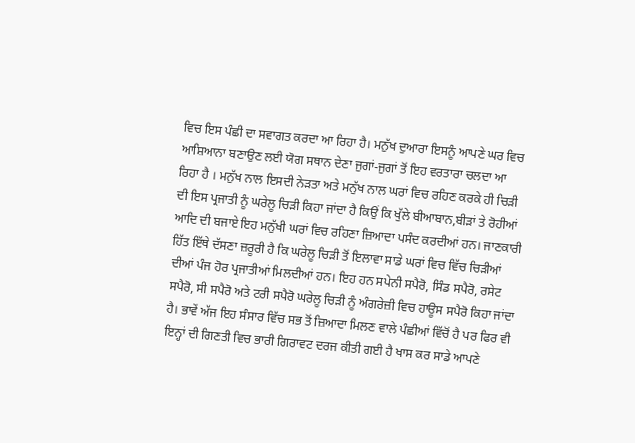ਵਿਚ ਇਸ ਪੰਛੀ ਦਾ ਸਵਾਗਤ ਕਰਦਾ ਆ ਰਿਹਾ ਹੈ। ਮਨੁੱਖ ਦੁਆਰਾ ਇਸਨੂੰ ਆਪਣੇ ਘਰ ਵਿਚ ਆਸ਼ਿਆਨਾ ਬਣਾਉਣ ਲਈ ਯੋਗ ਸਥਾਨ ਦੇਣਾ ਜੁਗਾਂ-ਜੁਗਾਂ ਤੋਂ ਇਹ ਵਰਤਾਰਾ ਚਲਦਾ ਆ ਰਿਹਾ ਹੈ । ਮਨੁੱਖ ਨਾਲ ਇਸਦੀ ਨੇੜਤਾ ਅਤੇ ਮਨੁੱਖ ਨਾਲ ਘਰਾਂ ਵਿਚ ਰਹਿਣ ਕਰਕੇ ਹੀ ਚਿੜੀ ਦੀ ਇਸ ਪ੍ਰਜਾਤੀ ਨੂੰ ਘਰੇਲੂ ਚਿੜੀ ਕਿਹਾ ਜਾਂਦਾ ਹੈ ਕਿਉਂ ਕਿ ਖੁੱਲੇ ਬੀਆਬਾਨ,ਬੀੜਾਂ ਤੇ ਰੋਹੀਆਂ ਆਦਿ ਦੀ ਬਜਾਏ ਇਹ ਮਨੁੱਖੀ ਘਰਾਂ ਵਿਚ ਰਹਿਣਾ ਜ਼ਿਆਦਾ ਪਸੰਦ ਕਰਦੀਆਂ ਹਨ। ਜਾਣਕਾਰੀ ਹਿੱਤ ਇੱਥੇ ਦੱਸਣਾ ਜ਼ਰੂਰੀ ਹੈ ਕਿ ਘਰੇਲੂ ਚਿੜੀ ਤੋਂ ਇਲਾਵਾ ਸਾਡੇ ਘਰਾਂ ਵਿਚ ਵਿੱਚ ਚਿੜੀਆਂ ਦੀਆਂ ਪੰਜ ਹੋਰ ਪ੍ਰਜਾਤੀਆਂ ਮਿਲਦੀਆਂ ਹਨ। ਇਹ ਹਨ ਸਪੇਨੀ ਸਪੈਰੋ, ਸਿੰਡ ਸਪੈਰੋ, ਰਸੇਟ ਸਪੈਰੋ, ਸੀ ਸਪੈਰੋ ਅਤੇ ਟਰੀ ਸਪੈਰੋ ਘਰੇਲੂ ਚਿੜੀ ਨੂੰ ਅੰਗਰੇਜ਼ੀ ਵਿਚ ਹਾਊਸ ਸਪੈਰੋ ਕਿਹਾ ਜਾਂਦਾ ਹੈ। ਭਾਵੇਂ ਅੱਜ ਇਹ ਸੰਸਾਰ ਵਿੱਚ ਸਭ ਤੋਂ ਜ਼ਿਆਦਾ ਮਿਲਣ ਵਾਲੇ ਪੰਛੀਆਂ ਵਿੱਚੋਂ ਹੈ ਪਰ ਫਿਰ ਵੀ ਇਨ੍ਹਾਂ ਦੀ ਗਿਣਤੀ ਵਿਚ ਭਾਰੀ ਗਿਰਾਵਟ ਦਰਜ ਕੀਤੀ ਗਈ ਹੈ ਖਾਸ ਕਰ ਸਾਡੇ ਆਪਣੇ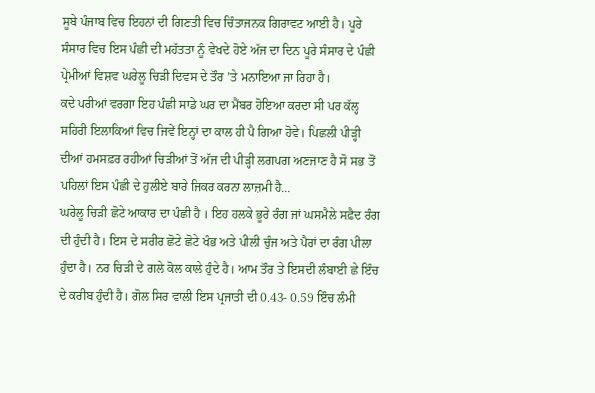ਸੂਬੇ ਪੰਜਾਬ ਵਿਚ ਇਹਨਾਂ ਦੀ ਗਿਣਤੀ ਵਿਚ ਚਿੰਤਾਜਨਕ ਗਿਰਾਵਟ ਆਈ ਹੈ। ਪੂਰੇ ਸੰਸਾਰ ਵਿਚ ਇਸ ਪੰਛੀ ਦੀ ਮਹੱਤਤਾ ਨੂੰ ਵੇਖਦੇ ਹੋਏ ਅੱਜ ਦਾ ਦਿਨ ਪੂਰੇ ਸੰਸਾਰ ਦੇ ਪੰਛੀ ਪ੍ਰੇਮੀਆਂ ਵਿਸ਼ਵ ਘਰੇਲੂ ਚਿੜੀ ਦਿਵਸ ਦੇ ਤੌਰ ’ਤੇ ਮਨਾਇਆ ਜਾ ਰਿਹਾ ਹੈ।
ਕਦੇ ਪਰੀਆਂ ਵਰਗਾ ਇਹ ਪੰਛੀ ਸਾਡੇ ਘਰ ਦਾ ਮੈਂਬਰ ਹੋਇਆ ਕਰਦਾ ਸੀ ਪਰ ਕੱਲ੍ਹ ਸਹਿਰੀ ਇਲਾਕਿਆਂ ਵਿਚ ਜਿਵੇਂ ਇਨ੍ਹਾਂ ਦਾ ਕਾਲ ਹੀ ਪੈ ਗਿਆ ਹੋਵੇ। ਪਿਛਲੀ ਪੀੜ੍ਹੀ ਦੀਆਂ ਹਮਸਫ਼ਰ ਰਹੀਆਂ ਚਿੜੀਆਂ ਤੋਂ ਅੱਜ ਦੀ ਪੀੜ੍ਹੀ ਲਗਪਗ ਅਣਜਾਣ ਹੈ ਸੋ ਸਭ ਤੋਂ ਪਹਿਲਾਂ ਇਸ ਪੰਛੀ ਦੇ ਹੁਲੀਏ ਬਾਰੇ ਜਿਕਰ ਕਰਨਾ ਲਾਜ਼ਮੀ ਹੈ…
ਘਰੇਲੂ ਚਿੜੀ ਛੋਟੇ ਆਕਾਰ ਦਾ ਪੰਛੀ ਹੈ । ਇਹ ਹਲਕੇ ਭੂਰੇ ਰੰਗ ਜਾਂ ਘਸਮੈਲੇ ਸਫ਼ੈਦ ਰੰਗ ਦੀ ਹੁੰਦੀ ਹੈ। ਇਸ ਦੇ ਸਰੀਰ ਛੋਟੇ ਛੋਟੇ ਖੰਭ ਅਤੇ ਪੀਲੀ ਚੁੰਜ ਅਤੇ ਪੈਰਾਂ ਦਾ ਰੰਗ ਪੀਲਾ ਹੁੰਦਾ ਹੈ। ਨਰ ਚਿੜੀ ਦੇ ਗਲੇ ਕੋਲ ਕਾਲੇ ਹੁੰਦੇ ਹੈ। ਆਮ ਤੌਰ ਤੇ ਇਸਦੀ ਲੰਬਾਈ ਛੇ ਇੰਚ ਦੇ ਕਰੀਬ ਹੁੰਦੀ ਹੈ। ਗੋਲ ਸਿਰ ਵਾਲੀ ਇਸ ਪ੍ਰਜਾਤੀ ਦੀ 0.43- 0.59 ਇੰਚ ਲੰਮੀ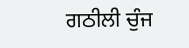ਗਠੀਲੀ ਚੁੰਜ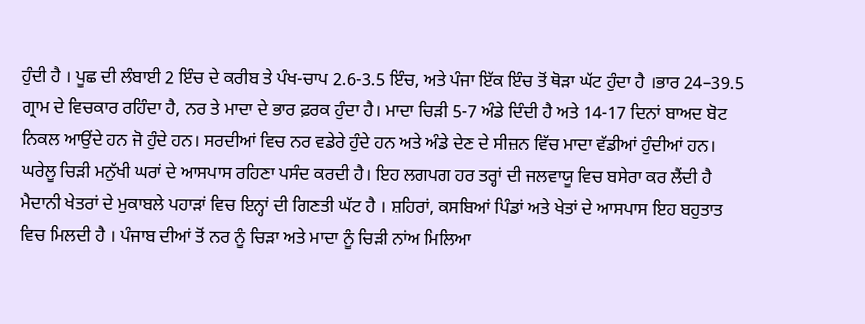ਹੁੰਦੀ ਹੈ । ਪੂਛ ਦੀ ਲੰਬਾਈ 2 ਇੰਚ ਦੇ ਕਰੀਬ ਤੇ ਪੰਖ-ਚਾਪ 2.6-3.5 ਇੰਚ, ਅਤੇ ਪੰਜਾ ਇੱਕ ਇੰਚ ਤੋਂ ਥੋੜਾ ਘੱਟ ਹੁੰਦਾ ਹੈ ।ਭਾਰ 24–39.5 ਗ੍ਰਾਮ ਦੇ ਵਿਚਕਾਰ ਰਹਿੰਦਾ ਹੈ, ਨਰ ਤੇ ਮਾਦਾ ਦੇ ਭਾਰ ਫ਼ਰਕ ਹੁੰਦਾ ਹੈ। ਮਾਦਾ ਚਿੜੀ 5-7 ਅੰਡੇ ਦਿੰਦੀ ਹੈ ਅਤੇ 14-17 ਦਿਨਾਂ ਬਾਅਦ ਬੋਟ ਨਿਕਲ ਆਉਂਦੇ ਹਨ ਜੋ ਹੁੰਦੇ ਹਨ। ਸਰਦੀਆਂ ਵਿਚ ਨਰ ਵਡੇਰੇ ਹੁੰਦੇ ਹਨ ਅਤੇ ਅੰਡੇ ਦੇਣ ਦੇ ਸੀਜ਼ਨ ਵਿੱਚ ਮਾਦਾ ਵੱਡੀਆਂ ਹੁੰਦੀਆਂ ਹਨ। ਘਰੇਲੂ ਚਿੜੀ ਮਨੁੱਖੀ ਘਰਾਂ ਦੇ ਆਸਪਾਸ ਰਹਿਣਾ ਪਸੰਦ ਕਰਦੀ ਹੈ। ਇਹ ਲਗਪਗ ਹਰ ਤਰ੍ਹਾਂ ਦੀ ਜਲਵਾਯੂ ਵਿਚ ਬਸੇਰਾ ਕਰ ਲੈਂਦੀ ਹੈ ਮੈਦਾਨੀ ਖੇਤਰਾਂ ਦੇ ਮੁਕਾਬਲੇ ਪਹਾੜਾਂ ਵਿਚ ਇਨ੍ਹਾਂ ਦੀ ਗਿਣਤੀ ਘੱਟ ਹੈ । ਸ਼ਹਿਰਾਂ, ਕਸਬਿਆਂ ਪਿੰਡਾਂ ਅਤੇ ਖੇਤਾਂ ਦੇ ਆਸਪਾਸ ਇਹ ਬਹੁਤਾਤ ਵਿਚ ਮਿਲਦੀ ਹੈ । ਪੰਜਾਬ ਦੀਆਂ ਤੋਂ ਨਰ ਨੂੰ ਚਿੜਾ ਅਤੇ ਮਾਦਾ ਨੂੰ ਚਿੜੀ ਨਾਂਅ ਮਿਲਿਆ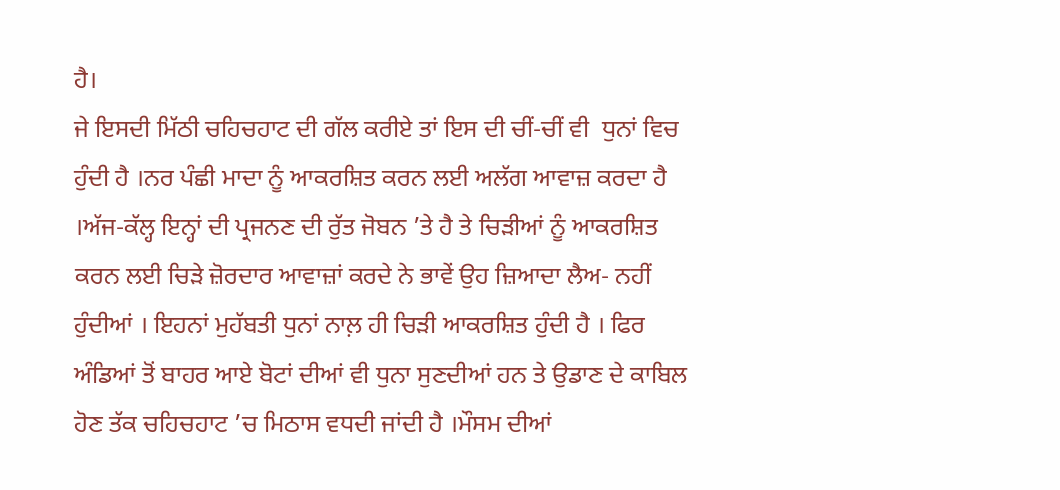ਹੈ।
ਜੇ ਇਸਦੀ ਮਿੱਠੀ ਚਹਿਚਹਾਟ ਦੀ ਗੱਲ ਕਰੀਏ ਤਾਂ ਇਸ ਦੀ ਚੀਂ-ਚੀਂ ਵੀ  ਧੁਨਾਂ ਵਿਚ ਹੁੰਦੀ ਹੈ ।ਨਰ ਪੰਛੀ ਮਾਦਾ ਨੂੰ ਆਕਰਸ਼ਿਤ ਕਰਨ ਲਈ ਅਲੱਗ ਆਵਾਜ਼ ਕਰਦਾ ਹੈ ।ਅੱਜ-ਕੱਲ੍ਹ ਇਨ੍ਹਾਂ ਦੀ ਪ੍ਰਜਨਣ ਦੀ ਰੁੱਤ ਜੋਬਨ ’ਤੇ ਹੈ ਤੇ ਚਿੜੀਆਂ ਨੂੰ ਆਕਰਸ਼ਿਤ ਕਰਨ ਲਈ ਚਿੜੇ ਜ਼ੋਰਦਾਰ ਆਵਾਜ਼ਾਂ ਕਰਦੇ ਨੇ ਭਾਵੇਂ ਉਹ ਜ਼ਿਆਦਾ ਲੈਅ- ਨਹੀਂ ਹੁੰਦੀਆਂ । ਇਹਨਾਂ ਮੁਹੱਬਤੀ ਧੁਨਾਂ ਨਾਲ਼ ਹੀ ਚਿੜੀ ਆਕਰਸ਼ਿਤ ਹੁੰਦੀ ਹੈ । ਫਿਰ ਅੰਡਿਆਂ ਤੋਂ ਬਾਹਰ ਆਏ ਬੋਟਾਂ ਦੀਆਂ ਵੀ ਧੁਨਾ ਸੁਣਦੀਆਂ ਹਨ ਤੇ ਉਡਾਣ ਦੇ ਕਾਬਿਲ ਹੋਣ ਤੱਕ ਚਹਿਚਹਾਟ ’ਚ ਮਿਠਾਸ ਵਧਦੀ ਜਾਂਦੀ ਹੈ ।ਮੌਸਮ ਦੀਆਂ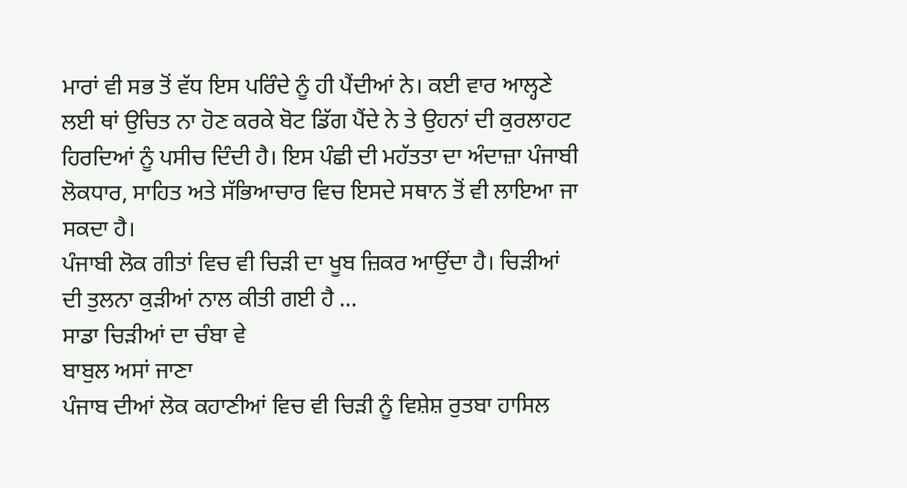ਮਾਰਾਂ ਵੀ ਸਭ ਤੋਂ ਵੱਧ ਇਸ ਪਰਿੰਦੇ ਨੂੰ ਹੀ ਪੈਂਦੀਆਂ ਨੇ। ਕਈ ਵਾਰ ਆਲ੍ਹਣੇ ਲਈ ਥਾਂ ਉਚਿਤ ਨਾ ਹੋਣ ਕਰਕੇ ਬੋਟ ਡਿੱਗ ਪੈਂਦੇ ਨੇ ਤੇ ਉਹਨਾਂ ਦੀ ਕੁਰਲਾਹਟ ਹਿਰਦਿਆਂ ਨੂੰ ਪਸੀਚ ਦਿੰਦੀ ਹੈ। ਇਸ ਪੰਛੀ ਦੀ ਮਹੱਤਤਾ ਦਾ ਅੰਦਾਜ਼ਾ ਪੰਜਾਬੀ ਲੋਕਧਾਰ, ਸਾਹਿਤ ਅਤੇ ਸੱਭਿਆਚਾਰ ਵਿਚ ਇਸਦੇ ਸਥਾਨ ਤੋਂ ਵੀ ਲਾਇਆ ਜਾ ਸਕਦਾ ਹੈ।
ਪੰਜਾਬੀ ਲੋਕ ਗੀਤਾਂ ਵਿਚ ਵੀ ਚਿੜੀ ਦਾ ਖੂਬ ਜ਼ਿਕਰ ਆਉਂਦਾ ਹੈ। ਚਿੜੀਆਂ ਦੀ ਤੁਲਨਾ ਕੁੜੀਆਂ ਨਾਲ ਕੀਤੀ ਗਈ ਹੈ …
ਸਾਡਾ ਚਿੜੀਆਂ ਦਾ ਚੰਬਾ ਵੇ
ਬਾਬੁਲ ਅਸਾਂ ਜਾਣਾ
ਪੰਜਾਬ ਦੀਆਂ ਲੋਕ ਕਹਾਣੀਆਂ ਵਿਚ ਵੀ ਚਿੜੀ ਨੂੰ ਵਿਸ਼ੇਸ਼ ਰੁਤਬਾ ਹਾਸਿਲ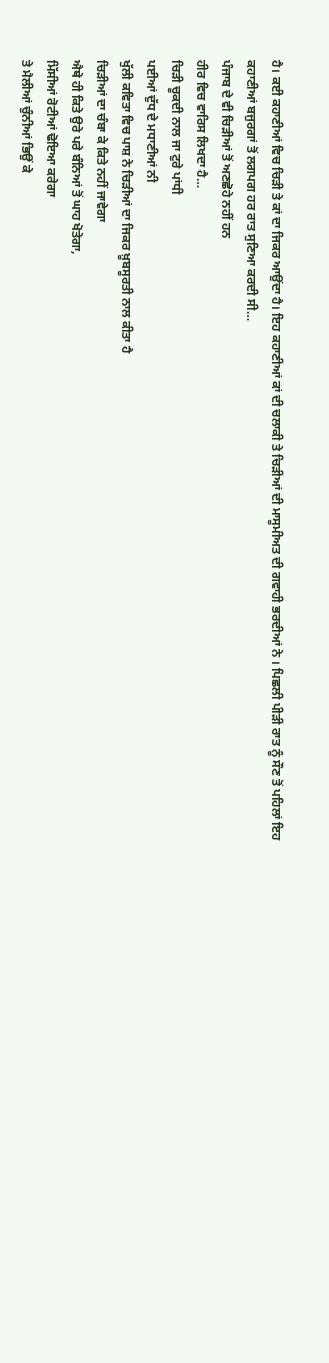ਹੈ। ਕਈ ਕਹਾਣੀਆਂ ਵਿਚ ਚਿੜੀ ਤੇ ਕਾਂ ਦਾ ਜਿਕਰ ਆਉਂਦਾ ਹੈ। ਇਹ ਕਹਾਣੀਆਂ ਕਾਂ ਦੀ ਚਲਾਕੀ ਤੇ ਚਿੜੀਆਂ ਦੀ ਮਾਸੂਮੀਅਤ ਦੀ ਗਵਾਹੀ ਭਰਦੀਆਂ ਨੇ । ਪਿਛਲੀ ਪੀੜੀ ਰਾਤ ਨੂੰ ਸੌਣ ਤੋਂ ਪਹਿਲਾਂ ਇਹ ਕਹਾਣੀਆਂ ਬਜੁਰਗਾਂ ਤੋਂ ਲਗਪਗ ਹਰ ਰਾਤ ਸੁਣਿਆ ਕਰਦੀ ਸੀ…
ਪੰਜਾਬ ਦੇ ਵੀ ਚਿੜੀਆਂ ਤੋਂ ਅਣਛੋਹੇ ਨਹੀਂ ਹਨ
ਹੀਰ ਵਿਚ ਵਾਰਿਸ ਲਿਖਦਾ ਹੈ…
ਚਿੜੀ ਚੂਕਦੀ ਨਾਲ ਜਾ ਟੁਰੇ ਪਾਂਧੀ
ਪਈਆਂ ਦੁੱਧ ਦੇ ਮਧਾਣੀਆਂ ਨੀ
ਖੁੱਲੀ ਕਵਿਤਾ ਵਿਚ ਪਾਸ਼ ਨੇ ਚਿੜੀਆਂ ਦਾ ਜਿਕਰ ਖ਼ੂਬਸੂਰਤੀ ਨਾਲ ਕੀਤਾ ਹੈ
ਚਿੜੀਆਂ ਦਾ ਚੰਬਾ ਕੇ ਕਿਤੇ ਨਹੀਂ ਜਾਵੇਗਾ
ਐਥੇ ਹੀ ਕਿਤੇ ਉਰੇ ਪਰੇ ਬੰਨਿਆਂ ਤੋਂ ਘਾਹ ਖੋਤੇਗਾ,
ਮਿੱਸੀਆਂ ਰੋਟੀਆਂ ਢੋਇਆ ਕਰੇਗਾ
ਤੇ ਮੈਲੀਆਂ ਚੁੰਨੀਆਂ ਭਿਉਂ ਕੇ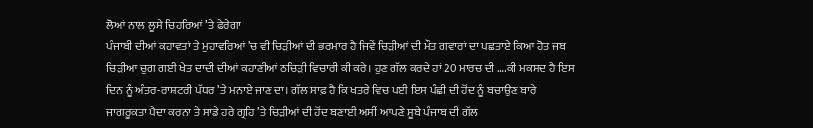ਲੋਆਂ ਨਾਲ ਲੂਸੇ ਚਿਹਰਿਆਂ ’ਤੇ ਫੇਰੇਗਾ
ਪੰਜਾਬੀ ਦੀਆਂ ਕਹਾਵਤਾਂ ਤੇ ਮੁਹਾਵਰਿਆਂ ’ਚ ਵੀ ਚਿੜੀਆਂ ਦੀ ਭਰਮਾਰ ਹੈ ਜਿਵੇਂ ਚਿੜੀਆਂ ਦੀ ਮੌਤ ਗਵਾਰਾਂ ਦਾ ਪਛਤਾਏ ਕਿਆ ਹੋਤ ਜਬ ਚਿੜੀਆ ਚੁਗ ਗਈ ਖੇਤ ਦਾਦੀ ਦੀਆਂ ਕਹਾਣੀਆਂ ਠਚਿੜੀ ਵਿਚਾਰੀ ਕੀ ਕਰੇ। ਹੁਣ ਗੱਲ ਕਰਦੇ ਹਾਂ 20 ਮਾਰਚ ਦੀ ….ਕੀ ਮਕਸਦ ਹੈ ਇਸ ਦਿਨ ਨੂੰ ਅੰਤਰ-ਰਾਸ਼ਟਰੀ ਪੱਧਰ ’ਤੇ ਮਨਾਏ ਜਾਣ ਦਾ। ਗੱਲ ਸਾਫ਼ ਹੈ ਕਿ ਖਤਰੇ ਵਿਚ ਪਈ ਇਸ ਪੰਛੀ ਦੀ ਹੋਂਦ ਨੂੰ ਬਚਾਉਣ ਬਾਰੇ ਜਾਗਰੂਕਤਾ ਪੈਦਾ ਕਰਨਾ ਤੇ ਸਾਡੇ ਹਰੇ ਗ੍ਰਹਿ ’ਤੇ ਚਿੜੀਆਂ ਦੀ ਹੋਂਦ ਬਣਾਈ ਅਸੀਂ ਆਪਣੇ ਸੂਬੇ ਪੰਜਾਬ ਦੀ ਗੱਲ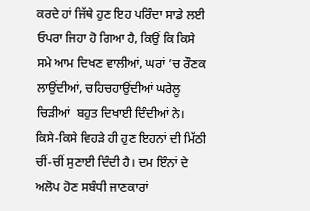ਕਰਦੇ ਹਾਂ ਜਿੱਥੇ ਹੁਣ ਇਹ ਪਰਿੰਦਾ ਸਾਡੇ ਲਈ ਓਪਰਾ ਜਿਹਾ ਹੋ ਗਿਆ ਹੈ, ਕਿਉਂ ਕਿ ਕਿਸੇ ਸਮੇ ਆਮ ਦਿਖਣ ਵਾਲੀਆਂ, ਘਰਾਂ ’ਚ ਰੌਣਕ ਲਾਉਂਦੀਆਂ, ਚਹਿਚਹਾਉਂਦੀਆਂ ਘਰੇਲੂ ਚਿੜੀਆਂ  ਬਹੁਤ ਦਿਖਾਈ ਦਿੰਦੀਆਂ ਨੇ। ਕਿਸੇ-ਕਿਸੇ ਵਿਹੜੇ ਹੀ ਹੁਣ ਇਹਨਾਂ ਦੀ ਮਿੱਠੀ ਚੀਂ-ਚੀਂ ਸੁਣਾਈ ਦਿੰਦੀ ਹੈ। ਦਮ ਇੰਨਾਂ ਦੇ ਅਲੋਪ ਹੋਣ ਸਬੰਧੀ ਜਾਣਕਾਰਾਂ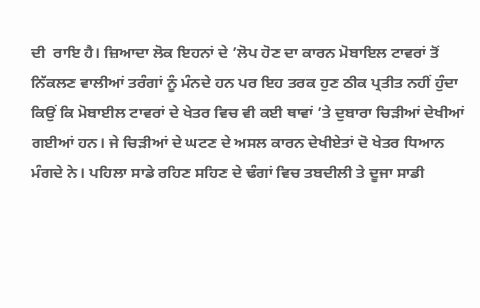ਦੀ  ਰਾਇ ਹੈ। ਜ਼ਿਆਦਾ ਲੋਕ ਇਹਨਾਂ ਦੇ ’ਲੋਪ ਹੋਣ ਦਾ ਕਾਰਨ ਮੋਬਾਇਲ ਟਾਵਰਾਂ ਤੋਂ ਨਿੱਕਲਣ ਵਾਲੀਆਂ ਤਰੰਗਾਂ ਨੂੰ ਮੰਨਦੇ ਹਨ ਪਰ ਇਹ ਤਰਕ ਹੁਣ ਠੀਕ ਪ੍ਰਤੀਤ ਨਹੀਂ ਹੁੰਦਾ ਕਿਉਂ ਕਿ ਮੋਬਾਈਲ ਟਾਵਰਾਂ ਦੇ ਖੇਤਰ ਵਿਚ ਵੀ ਕਈ ਥਾਵਾਂ ’ਤੇ ਦੁਬਾਰਾ ਚਿੜੀਆਂ ਦੇਖੀਆਂ ਗਈਆਂ ਹਨ। ਜੇ ਚਿੜੀਆਂ ਦੇ ਘਟਣ ਦੇ ਅਸਲ ਕਾਰਨ ਦੇਖੀਏਤਾਂ ਦੋ ਖੇਤਰ ਧਿਆਨ ਮੰਗਦੇ ਨੇ। ਪਹਿਲਾ ਸਾਡੇ ਰਹਿਣ ਸਹਿਣ ਦੇ ਢੰਗਾਂ ਵਿਚ ਤਬਦੀਲੀ ਤੇ ਦੂਜਾ ਸਾਡੀ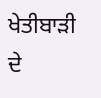ਖੇਤੀਬਾੜੀ ਦੇ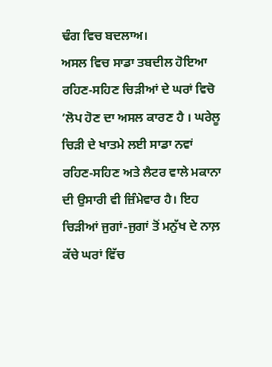ਢੰਗ ਵਿਚ ਬਦਲਾਅ।
ਅਸਲ ਵਿਚ ਸਾਡਾ ਤਬਦੀਲ ਹੋਇਆ ਰਹਿਣ-ਸਹਿਣ ਚਿੜੀਆਂ ਦੇ ਘਰਾਂ ਵਿਚੋ ’ਲੋਪ ਹੋਣ ਦਾ ਅਸਲ ਕਾਰਣ ਹੈ । ਘਰੇਲੂ ਚਿੜੀ ਦੇ ਖਾਤਮੇ ਲਈ ਸਾਡਾ ਨਵਾਂ ਰਹਿਣ-ਸਹਿਣ ਅਤੇ ਲੈਟਰ ਵਾਲੇ ਮਕਾਨਾ ਦੀ ਉਸਾਰੀ ਵੀ ਜ਼ਿੰਮੇਵਾਰ ਹੈ। ਇਹ ਚਿੜੀਆਂ ਜੁਗਾਂ-ਜੁਗਾਂ ਤੋਂ ਮਨੁੱਖ ਦੇ ਨਾਲ਼ ਕੱਚੇ ਘਰਾਂ ਵਿੱਚ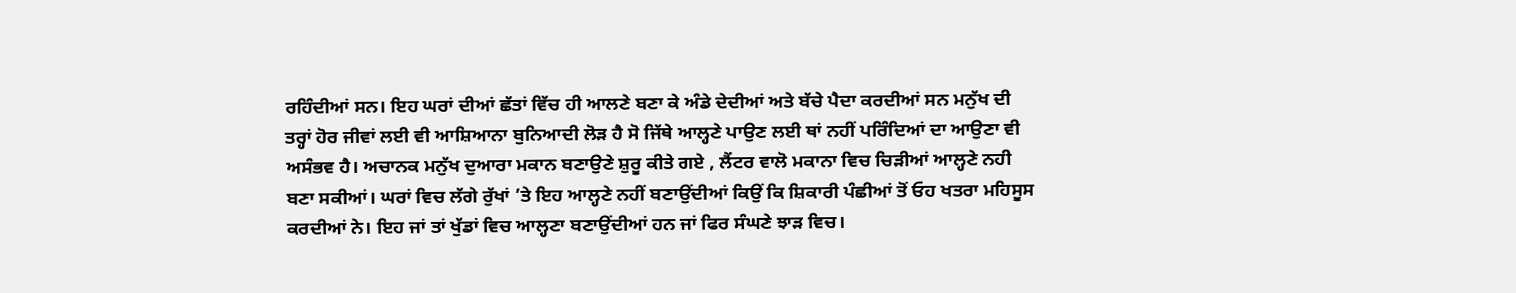ਰਹਿੰਦੀਆਂ ਸਨ। ਇਹ ਘਰਾਂ ਦੀਆਂ ਛੱਤਾਂ ਵਿੱਚ ਹੀ ਆਲਣੇ ਬਣਾ ਕੇ ਅੰਡੇ ਦੇਦੀਆਂ ਅਤੇ ਬੱਚੇ ਪੈਦਾ ਕਰਦੀਆਂ ਸਨ ਮਨੁੱਖ ਦੀ ਤਰ੍ਹਾਂ ਹੋਰ ਜੀਵਾਂ ਲਈ ਵੀ ਆਸ਼ਿਆਨਾ ਬੁਨਿਆਦੀ ਲੋੜ ਹੈ ਸੋ ਜਿੱਥੇ ਆਲ੍ਹਣੇ ਪਾਉਣ ਲਈ ਥਾਂ ਨਹੀਂ ਪਰਿੰਦਿਆਂ ਦਾ ਆਉਣਾ ਵੀ ਅਸੰਭਵ ਹੈ। ਅਚਾਨਕ ਮਨੁੱਖ ਦੁਆਰਾ ਮਕਾਨ ਬਣਾਉਣੇ ਸ਼ੁਰੂ ਕੀਤੇ ਗਏ , ਲੈਂਟਰ ਵਾਲੋ ਮਕਾਨਾ ਵਿਚ ਚਿੜੀਆਂ ਆਲ੍ਹਣੇ ਨਹੀ ਬਣਾ ਸਕੀਆਂ। ਘਰਾਂ ਵਿਚ ਲੱਗੇ ਰੁੱਖਾਂ ’ਤੇ ਇਹ ਆਲ੍ਹਣੇ ਨਹੀਂ ਬਣਾਉਂਦੀਆਂ ਕਿਉਂ ਕਿ ਸ਼ਿਕਾਰੀ ਪੰਛੀਆਂ ਤੋਂ ਓਹ ਖਤਰਾ ਮਹਿਸੂਸ ਕਰਦੀਆਂ ਨੇ। ਇਹ ਜਾਂ ਤਾਂ ਖੁੱਡਾਂ ਵਿਚ ਆਲ੍ਹਣਾ ਬਣਾਉਂਦੀਆਂ ਹਨ ਜਾਂ ਫਿਰ ਸੰਘਣੇ ਝਾੜ ਵਿਚ।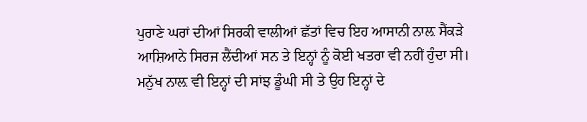ਪੁਰਾਣੇ ਘਰਾਂ ਦੀਆਂ ਸਿਰਕੀ ਵਾਲੀਆਂ ਛੱਤਾਂ ਵਿਚ ਇਹ ਆਸਾਨੀ ਨਾਲ਼ ਸੈਂਕੜੇ ਆਸ਼ਿਆਨੇ ਸਿਰਜ ਲੈਂਦੀਆਂ ਸਨ ਤੇ ਇਨ੍ਹਾਂ ਨੂੰ ਕੋਈ ਖਤਰਾ ਵੀ ਨਹੀਂ ਹੁੰਦਾ ਸੀ। ਮਨੁੱਖ ਨਾਲ਼ ਵੀ ਇਨ੍ਹਾਂ ਦੀ ਸਾਂਝ ਡੂੰਘੀ ਸੀ ਤੇ ਉਹ ਇਨ੍ਹਾਂ ਦੇ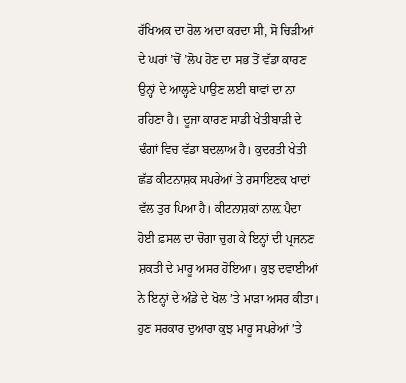ਰੱਖਿਅਕ ਦਾ ਰੋਲ ਅਦਾ ਕਰਦਾ ਸੀ, ਸੋ ਚਿੜੀਆਂ ਦੇ ਘਰਾਂ ’ਚੋਂ ’ਲੋਪ ਹੋਣ ਦਾ ਸਭ ਤੋਂ ਵੱਡਾ ਕਾਰਣ ਉਨ੍ਹਾਂ ਦੇ ਆਲ੍ਹਣੇ ਪਾਉਣ ਲਈ ਥਾਵਾਂ ਦਾ ਨਾ ਰਹਿਣਾ ਹੈ। ਦੂਜਾ ਕਾਰਣ ਸਾਡੀ ਖੇਤੀਬਾੜੀ ਦੇ ਢੰਗਾਂ ਵਿਚ ਵੱਡਾ ਬਦਲਾਅ ਹੈ। ਕੁਦਰਤੀ ਖੇਤੀ ਛੱਡ ਕੀਟਨਾਸ਼ਕ ਸਪਰੇਆਂ ਤੇ ਰਸਾਇਣਕ ਖਾਦਾਂ ਵੱਲ ਤੁਰ ਪਿਆ ਹੈ। ਕੀਟਨਾਸ਼ਕਾਂ ਨਾਲ਼ ਪੈਦਾ ਹੋਈ ਫ਼ਸਲ ਦਾ ਚੋਗਾ ਚੁਗ ਕੇ ਇਨ੍ਹਾਂ ਦੀ ਪ੍ਰਜਨਣ ਸ਼ਕਤੀ ਦੇ ਮਾਰੂ ਅਸਰ ਹੋਇਆ। ਕੁਝ ਦਵਾਈਆਂ ਨੇ ਇਨ੍ਹਾਂ ਦੇ ਅੰਡੇ ਦੇ ਖੋਲ ’ਤੇ ਮਾੜਾ ਅਸਰ ਕੀਤਾ। ਹੁਣ ਸਰਕਾਰ ਦੁਆਰਾ ਕੁਝ ਮਾਰੂ ਸਪਰੇਆਂ ’ਤੇ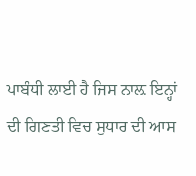ਪਾਬੰਧੀ ਲਾਈ ਹੈ ਜਿਸ ਨਾਲ਼ ਇਨ੍ਹਾਂ ਦੀ ਗਿਣਤੀ ਵਿਚ ਸੁਧਾਰ ਦੀ ਆਸ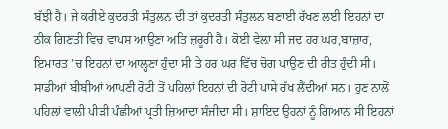ਬੱਝੀ ਹੈ। ਜੇ ਕਰੀਏ ਕੁਦਰਤੀ ਸੰਤੁਲਨ ਦੀ ਤਾਂ ਕੁਦਰਤੀ ਸੰਤੁਲਨ ਬਣਾਈ ਰੱਖਣ ਲਈ ਇਹਨਾਂ ਦਾ ਠੀਕ ਗਿਣਤੀ ਵਿਚ ਵਾਪਸ ਆਉਣਾ ਅਤਿ ਜ਼ਰੂਰੀ ਹੈ। ਕੋਈ ਵੇਲ਼ਾ ਸੀ ਜਦ ਹਰ ਘਰ,ਬਾਜ਼ਾਰ, ਇਮਾਰਤ ’ਚ ਇਹਨਾਂ ਦਾ ਆਲ੍ਹਣਾ ਹੁੰਦਾ ਸੀ ਤੇ ਹਰ ਘਰ ਵਿੱਚ ਚੋਗ ਪਾਉਣ ਦੀ ਰੀਤ ਹੁੰਦੀ ਸੀ। ਸਾਡੀਆਂ ਬੀਬੀਆਂ ਆਪਣੀ ਰੋਟੀ ਤੋਂ ਪਹਿਲਾਂ ਇਹਨਾਂ ਦੀ ਰੋਟੀ ਪਾਸੇ ਰੱਖ ਲੈਂਦੀਆਂ ਸਨ। ਹੁਣ ਨਾਲੋਂ ਪਹਿਲਾਂ ਵਾਲੀ ਪੀੜੀ ਪੰਛੀਆਂ ਪ੍ਰਤੀ ਜ਼ਿਆਦਾ ਸੰਜੀਦਾ ਸੀ। ਸ਼ਾਇਦ ਉਹਨਾਂ ਨੂੰ ਗਿਆਨ ਸੀ ਇਹਨਾਂ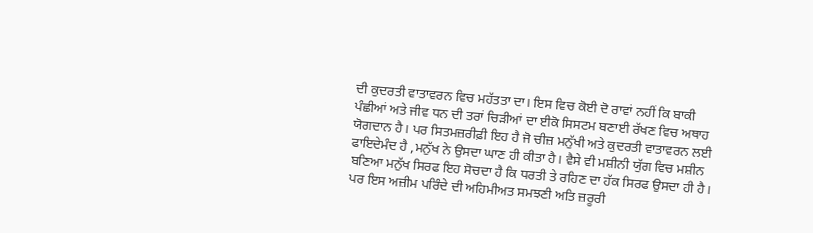ਦੀ ਕੁਦਰਤੀ ਵਾਤਾਵਰਨ ਵਿਚ ਮਹੱਤਤਾ ਦਾ। ਇਸ ਵਿਚ ਕੋਈ ਦੋ ਰਾਵਾਂ ਨਹੀਂ ਕਿ ਬਾਕੀ ਪੰਛੀਆਂ ਅਤੇ ਜੀਵ ਧਨ ਦੀ ਤਰਾਂ ਚਿੜੀਆਂ ਦਾ ਈਕੋ ਸਿਸਟਮ ਬਣਾਈ ਰੱਖਣ ਵਿਚ ਅਥਾਹ ਯੋਗਦਾਨ ਹੈ। ਪਰ ਸਿਤਮਜ਼ਰੀਫ਼ੀ ਇਹ ਹੈ ਜੋ ਚੀਜ਼ ਮਨੁੱਖੀ ਅਤੇ ਕੁਦਰਤੀ ਵਾਤਾਵਰਨ ਲਈ ਫਾਇਦੇਮੰਦ ਹੈ ,ਮਨੁੱਖ ਨੇ ਉਸਦਾ ਘਾਣ ਹੀ ਕੀਤਾ ਹੈ। ਵੈਸੇ ਵੀ ਮਸ਼ੀਨੀ ਯੁੱਗ ਵਿਚ ਮਸ਼ੀਨ ਬਣਿਆ ਮਨੁੱਖ ਸਿਰਫ ਇਹ ਸੋਚਦਾ ਹੈ ਕਿ ਧਰਤੀ ਤੇ ਰਹਿਣ ਦਾ ਹੱਕ ਸਿਰਫ ਉਸਦਾ ਹੀ ਹੈ। ਪਰ ਇਸ ਅਜ਼ੀਮ ਪਰਿੰਦੇ ਦੀ ਅਹਿਮੀਅਤ ਸਮਝਣੀ ਅਤਿ ਜ਼ਰੂਰੀ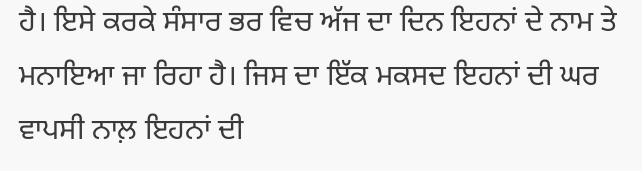ਹੈ। ਇਸੇ ਕਰਕੇ ਸੰਸਾਰ ਭਰ ਵਿਚ ਅੱਜ ਦਾ ਦਿਨ ਇਹਨਾਂ ਦੇ ਨਾਮ ਤੇ ਮਨਾਇਆ ਜਾ ਰਿਹਾ ਹੈ। ਜਿਸ ਦਾ ਇੱਕ ਮਕਸਦ ਇਹਨਾਂ ਦੀ ਘਰ ਵਾਪਸੀ ਨਾਲ਼ ਇਹਨਾਂ ਦੀ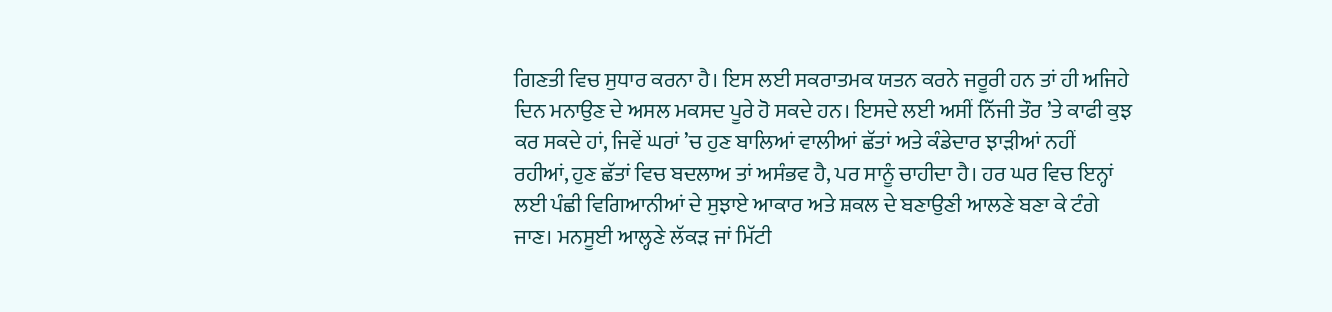ਗਿਣਤੀ ਵਿਚ ਸੁਧਾਰ ਕਰਨਾ ਹੈ। ਇਸ ਲਈ ਸਕਰਾਤਮਕ ਯਤਨ ਕਰਨੇ ਜਰੂਰੀ ਹਨ ਤਾਂ ਹੀ ਅਜਿਹੇ ਦਿਨ ਮਨਾਉਣ ਦੇ ਅਸਲ ਮਕਸਦ ਪੂਰੇ ਹੋ ਸਕਦੇ ਹਨ। ਇਸਦੇ ਲਈ ਅਸੀਂ ਨਿੱਜੀ ਤੌਰ ’ਤੇ ਕਾਫੀ ਕੁਝ ਕਰ ਸਕਦੇ ਹਾਂ, ਜਿਵੇਂ ਘਰਾਂ ’ਚ ਹੁਣ ਬਾਲਿਆਂ ਵਾਲੀਆਂ ਛੱਤਾਂ ਅਤੇ ਕੰਡੇਦਾਰ ਝਾੜੀਆਂ ਨਹੀਂ ਰਹੀਆਂ, ਹੁਣ ਛੱਤਾਂ ਵਿਚ ਬਦਲਾਅ ਤਾਂ ਅਸੰਭਵ ਹੈ, ਪਰ ਸਾਨੂੰ ਚਾਹੀਦਾ ਹੈ। ਹਰ ਘਰ ਵਿਚ ਇਨ੍ਹਾਂ ਲਈ ਪੰਛੀ ਵਿਗਿਆਨੀਆਂ ਦੇ ਸੁਝਾਏ ਆਕਾਰ ਅਤੇ ਸ਼ਕਲ ਦੇ ਬਣਾਉਣੀ ਆਲਣੇ ਬਣਾ ਕੇ ਟੰਗੇ ਜਾਣ। ਮਨਸੂਈ ਆਲ੍ਹਣੇ ਲੱਕੜ ਜਾਂ ਮਿੱਟੀ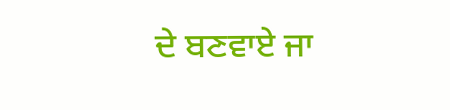ਦੇ ਬਣਵਾਏ ਜਾ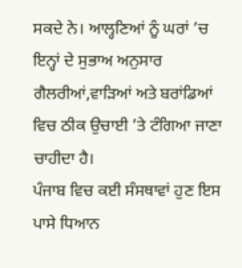ਸਕਦੇ ਨੇ। ਆਲ੍ਹਣਿਆਂ ਨੂੰ ਘਰਾਂ ’ਚ ਇਨ੍ਹਾਂ ਦੇ ਸੁਭਾਅ ਅਨੁਸਾਰ ਗੈਲਰੀਆਂ,ਵਾੜਿਆਂ ਅਤੇ ਬਰਾਂਡਿਆਂ ਵਿਚ ਠੀਕ ਉਚਾਈ ’ਤੇ ਟੰਗਿਆ ਜਾਣਾ ਚਾਹੀਦਾ ਹੈ।
ਪੰਜਾਬ ਵਿਚ ਕਈ ਸੰਸਥਾਵਾਂ ਹੁਣ ਇਸ ਪਾਸੇ ਧਿਆਨ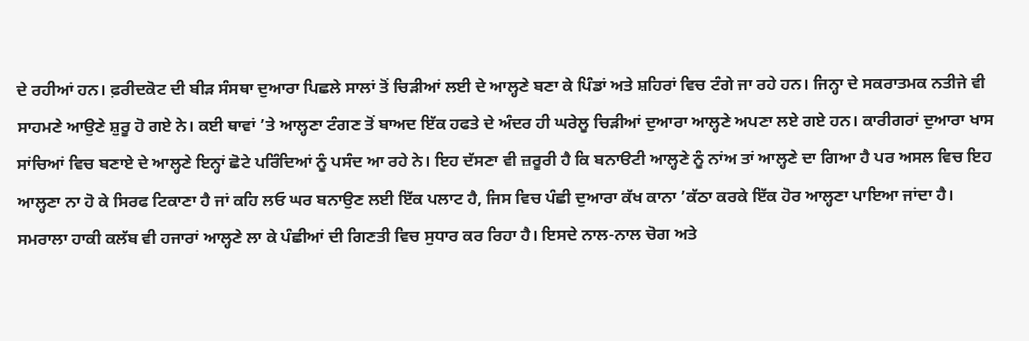ਦੇ ਰਹੀਆਂ ਹਨ। ਫ਼ਰੀਦਕੋਟ ਦੀ ਬੀੜ ਸੰਸਥਾ ਦੁਆਰਾ ਪਿਛਲੇ ਸਾਲਾਂ ਤੋਂ ਚਿੜੀਆਂ ਲਈ ਦੇ ਆਲ੍ਹਣੇ ਬਣਾ ਕੇ ਪਿੰਡਾਂ ਅਤੇ ਸ਼ਹਿਰਾਂ ਵਿਚ ਟੰਗੇ ਜਾ ਰਹੇ ਹਨ। ਜਿਨ੍ਹਾ ਦੇ ਸਕਰਾਤਮਕ ਨਤੀਜੇ ਵੀ ਸਾਹਮਣੇ ਆਉਣੇ ਸ਼ੁਰੂ ਹੋ ਗਏ ਨੇ। ਕਈ ਥਾਵਾਂ ’ਤੇ ਆਲ੍ਹਣਾ ਟੰਗਣ ਤੋਂ ਬਾਅਦ ਇੱਕ ਹਫਤੇ ਦੇ ਅੰਦਰ ਹੀ ਘਰੇਲੂ ਚਿੜੀਆਂ ਦੁਆਰਾ ਆਲ੍ਹਣੇ ਅਪਣਾ ਲਏ ਗਏ ਹਨ। ਕਾਰੀਗਰਾਂ ਦੁਆਰਾ ਖਾਸ ਸਾਂਚਿਆਂ ਵਿਚ ਬਣਾਏ ਦੇ ਆਲ੍ਹਣੇ ਇਨ੍ਹਾਂ ਛੋਟੇ ਪਰਿੰਦਿਆਂ ਨੂੰ ਪਸੰਦ ਆ ਰਹੇ ਨੇ। ਇਹ ਦੱਸਣਾ ਵੀ ਜ਼ਰੂਰੀ ਹੈ ਕਿ ਬਨਾੳਟੀ ਆਲ੍ਹਣੇ ਨੂੰ ਨਾਂਅ ਤਾਂ ਆਲ੍ਹਣੇ ਦਾ ਗਿਆ ਹੈ ਪਰ ਅਸਲ ਵਿਚ ਇਹ ਆਲ੍ਹਣਾ ਨਾ ਹੋ ਕੇ ਸਿਰਫ ਟਿਕਾਣਾ ਹੈ ਜਾਂ ਕਹਿ ਲਓ ਘਰ ਬਨਾਉਣ ਲਈ ਇੱਕ ਪਲਾਟ ਹੈ, ਜਿਸ ਵਿਚ ਪੰਛੀ ਦੁਆਰਾ ਕੱਖ ਕਾਨਾ ’ਕੱਠਾ ਕਰਕੇ ਇੱਕ ਹੋਰ ਆਲ੍ਹਣਾ ਪਾਇਆ ਜਾਂਦਾ ਹੈ। ਸਮਰਾਲਾ ਹਾਕੀ ਕਲੱਬ ਵੀ ਹਜਾਰਾਂ ਆਲ੍ਹਣੇ ਲਾ ਕੇ ਪੰਛੀਆਂ ਦੀ ਗਿਣਤੀ ਵਿਚ ਸੁਧਾਰ ਕਰ ਰਿਹਾ ਹੈ। ਇਸਦੇ ਨਾਲ-ਨਾਲ ਚੋਗ ਅਤੇ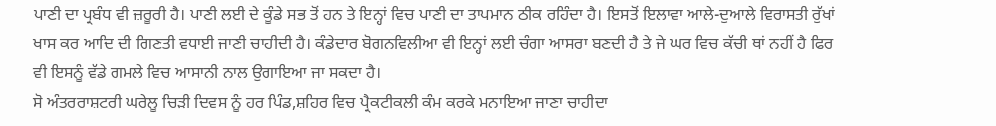ਪਾਣੀ ਦਾ ਪ੍ਰਬੰਧ ਵੀ ਜ਼ਰੂਰੀ ਹੈ। ਪਾਣੀ ਲਈ ਦੇ ਕੂੰਡੇ ਸਭ ਤੋਂ ਹਨ ਤੇ ਇਨ੍ਹਾਂ ਵਿਚ ਪਾਣੀ ਦਾ ਤਾਪਮਾਨ ਠੀਕ ਰਹਿੰਦਾ ਹੈ। ਇਸਤੋਂ ਇਲਾਵਾ ਆਲੇ-ਦੁਆਲੇ ਵਿਰਾਸਤੀ ਰੁੱਖਾਂ ਖਾਸ ਕਰ ਆਦਿ ਦੀ ਗਿਣਤੀ ਵਧਾਈ ਜਾਣੀ ਚਾਹੀਦੀ ਹੈ। ਕੰਡੇਦਾਰ ਬੋਗਨਵਿਲੀਆ ਵੀ ਇਨ੍ਹਾਂ ਲਈ ਚੰਗਾ ਆਸਰਾ ਬਣਦੀ ਹੈ ਤੇ ਜੇ ਘਰ ਵਿਚ ਕੱਚੀ ਥਾਂ ਨਹੀਂ ਹੈ ਫਿਰ ਵੀ ਇਸਨੂੰ ਵੱਡੇ ਗਮਲੇ ਵਿਚ ਆਸਾਨੀ ਨਾਲ ਉਗਾਇਆ ਜਾ ਸਕਦਾ ਹੈ।
ਸੋ ਅੰਤਰਰਾਸ਼ਟਰੀ ਘਰੇਲੂ ਚਿੜੀ ਦਿਵਸ ਨੂੰ ਹਰ ਪਿੰਡ,ਸ਼ਹਿਰ ਵਿਚ ਪ੍ਰੈਕਟੀਕਲੀ ਕੰਮ ਕਰਕੇ ਮਨਾਇਆ ਜਾਣਾ ਚਾਹੀਦਾ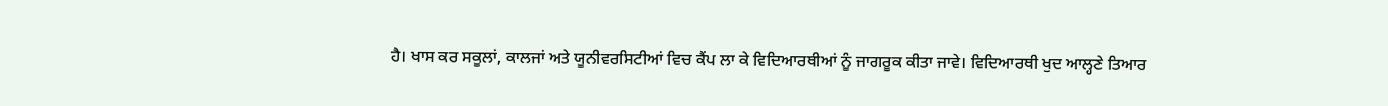ਹੈ। ਖਾਸ ਕਰ ਸਕੂਲਾਂ, ਕਾਲਜਾਂ ਅਤੇ ਯੂਨੀਵਰਸਿਟੀਆਂ ਵਿਚ ਕੈਂਪ ਲਾ ਕੇ ਵਿਦਿਆਰਥੀਆਂ ਨੂੰ ਜਾਗਰੂਕ ਕੀਤਾ ਜਾਵੇ। ਵਿਦਿਆਰਥੀ ਖੁਦ ਆਲ੍ਹਣੇ ਤਿਆਰ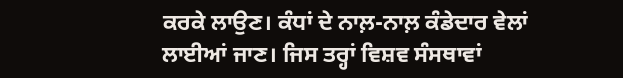ਕਰਕੇ ਲਾਉਣ। ਕੰਧਾਂ ਦੇ ਨਾਲ਼-ਨਾਲ਼ ਕੰਡੇਦਾਰ ਵੇਲਾਂ ਲਾਈਆਂ ਜਾਣ। ਜਿਸ ਤਰ੍ਹਾਂ ਵਿਸ਼ਵ ਸੰਸਥਾਵਾਂ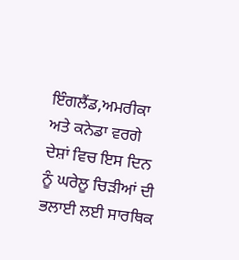ਇੰਗਲੈਂਡ,ਅਮਰੀਕਾ ਅਤੇ ਕਨੇਡਾ ਵਰਗੇ ਦੇਸ਼ਾਂ ਵਿਚ ਇਸ ਦਿਨ ਨੂੰ ਘਰੇਲੂ ਚਿੜੀਆਂ ਦੀ ਭਲਾਈ ਲਈ ਸਾਰਥਿਕ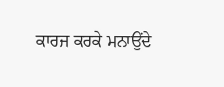ਕਾਰਜ ਕਰਕੇ ਮਨਾਉਂਦੇ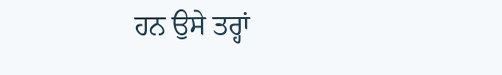ਹਨ ਉਸੇ ਤਰ੍ਹਾਂ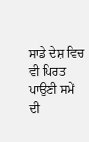ਸਾਡੇ ਦੇਸ਼ ਵਿਚ ਵੀ ਪਿਰਤ ਪਾਉਣੀ ਸਮੇਂ ਦੀ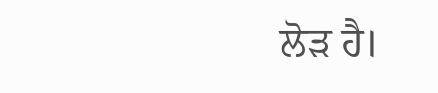ਲੋੜ ਹੈ।